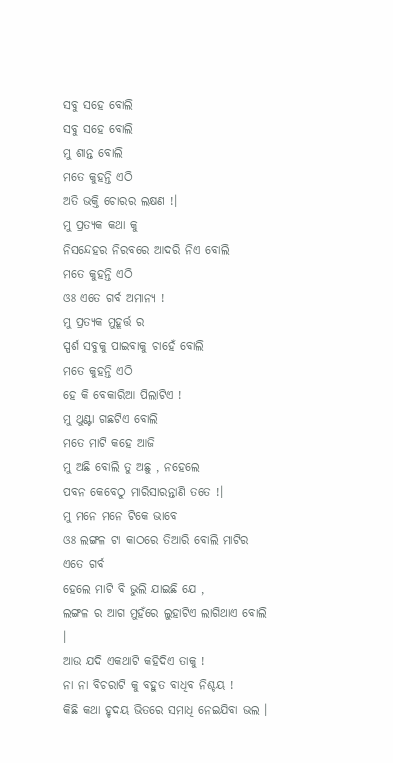ସବୁ ସହେ ବୋଲି
ସବୁ ସହେ ବୋଲି
ମୁ ଶାନ୍ତ ବୋଲି
ମତେ କୁହନ୍ତି ଏଠି
ଅତି ଭକ୍ତି ଚୋରର ଲକ୍ଷଣ !।
ମୁ ପ୍ରତ୍ୟକ କଥା କୁ
ନିସନ୍ଦେହର ନିରବରେ ଆଦରି ନିଏ ବୋଲି
ମତେ କୁହନ୍ତି ଏଠି
ଓଃ ଏତେ ଗର୍ବ ଅମାନ୍ୟ !
ମୁ ପ୍ରତ୍ୟକ ମୁହୂର୍ତ୍ତ ର
ସ୍ପର୍ଶ ସବୁକୁ ପାଇବାକୁ ଚାହେଁ ବୋଲି
ମତେ କୁହନ୍ତି ଏଠି
ହେ କି ବେକାରିଆ ପିଲାଟିଏ !
ମୁ ଥୁଣ୍ଟା ଗଛଟିଏ ବୋଲି
ମତେ ମାଟି କହେ ଆଜି
ମୁ ଅଛି ବୋଲି ତୁ ଅଛୁ , ନହେଲେ
ପବନ କେବେଠୁ ମାରିସାରନ୍ତାଣି ତତେ !।
ମୁ ମନେ ମନେ ଟିକେ ଭାବେ
ଓଃ ଲଙ୍ଗଳ ଟା କାଠରେ ତିଆରି ବୋଲି ମାଟିର ଏତେ ଗର୍ବ
ହେଲେ ମାଟି ବି ଭୁଲି ଯାଇଛି ଯେ ,
ଲଙ୍ଗଳ ର ଆଗ ମୁହଁରେ ଲୁହାଟିଏ ଲାଗିଥାଏ ବୋଲି ।
ଆଉ ଯଦି ଏକଥାଟି କହିଦିଏ ତାକୁ !
ନା ନା ବିଚରାଟି କୁ ବହୁତ ବାଧିବ ନିଶ୍ଚୟ !
କିଛି କଥା ହୃଦୟ ଭିତରେ ସମାଧି ନେଇଯିବା ଭଲ ।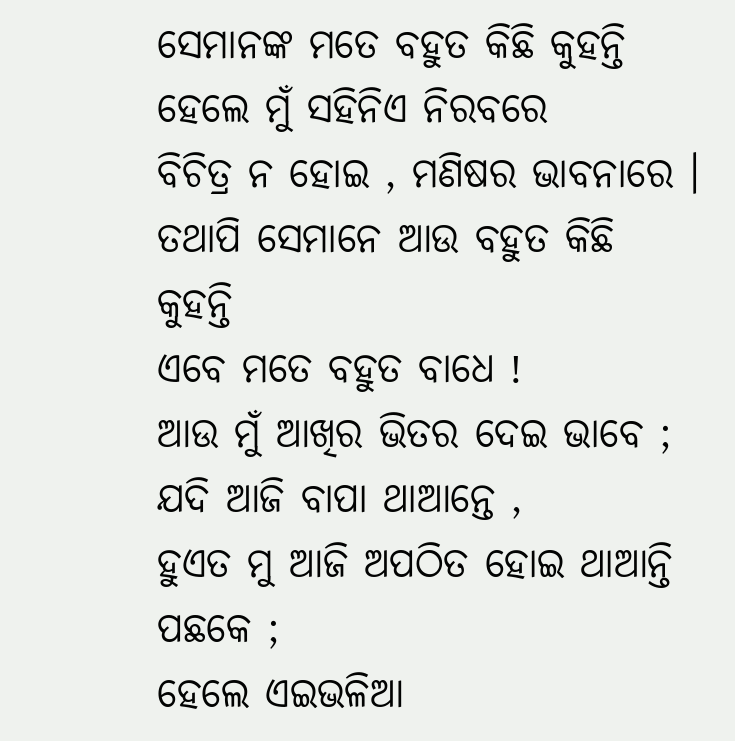ସେମାନଙ୍କ ମତେ ବହୁତ କିଛି କୁହନ୍ତି
ହେଲେ ମୁଁ ସହିନିଏ ନିରବରେ
ବିଚିତ୍ର ନ ହୋଇ , ମଣିଷର ଭାବନାରେ ।
ତଥାପି ସେମାନେ ଆଉ ବହୁତ କିଛି କୁହନ୍ତି
ଏବେ ମତେ ବହୁତ ବାଧେ !
ଆଉ ମୁଁ ଆଖିର ଭିତର ଦେଇ ଭାବେ ;
ଯଦି ଆଜି ବାପା ଥାଆନ୍ତେ ,
ହୁଏତ ମୁ ଆଜି ଅପଠିତ ହୋଇ ଥାଆନ୍ତି ପଛକେ ;
ହେଲେ ଏଇଭଳିଆ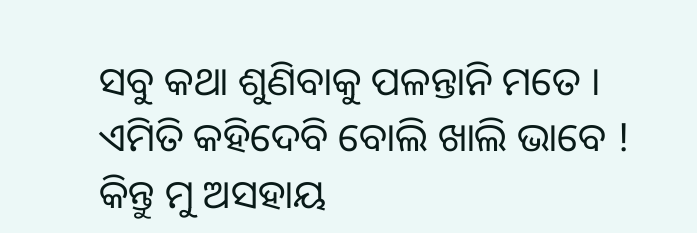ସବୁ କଥା ଶୁଣିବାକୁ ପଳନ୍ତାନି ମତେ ।
ଏମିତି କହିଦେବି ବୋଲି ଖାଲି ଭାବେ !
କିନ୍ତୁ ମୁ ଅସହାୟ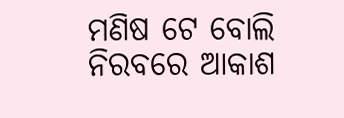ମଣିଷ ଟେ ବୋଲି
ନିରବରେ ଆକାଶ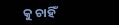କୁ ଚାହିଁ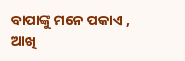ବାପାଙ୍କୁ ମନେ ପକାଏ ,
ଆଖି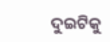ଦୁଇଟିକୁ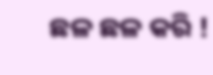ଛଳ ଛଳ କରି !